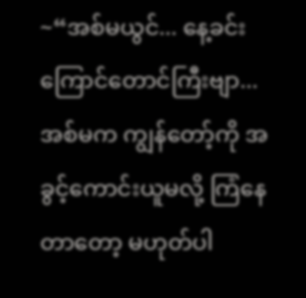~“အစ်မယွင်... နေ့ခင်းကြောင်တောင်ကြီးဗျာ... အစ်မက ကျွန်တော့်ကို အခွင့်ကောင်းယူမလို့ ကြံနေတာတော့ မဟုတ်ပါ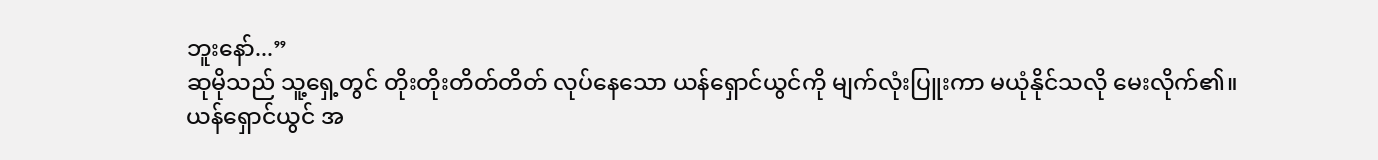ဘူးနော်...”
ဆုမိုသည် သူ့ရှေ့တွင် တိုးတိုးတိတ်တိတ် လုပ်နေသော ယန်ရှောင်ယွင်ကို မျက်လုံးပြူးကာ မယုံနိုင်သလို မေးလိုက်၏။
ယန်ရှောင်ယွင် အ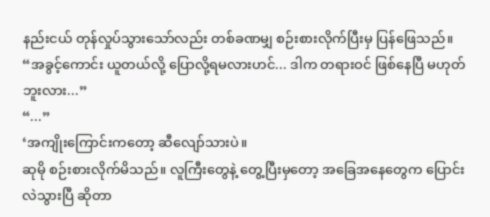နည်းငယ် တုန်လှုပ်သွားသော်လည်း တစ်ခဏမျှ စဉ်းစားလိုက်ပြီးမှ ပြန်ဖြေသည်။
“အခွင့်ကောင်း ယူတယ်လို့ ပြောလို့ရမလားဟင်... ဒါက တရားဝင် ဖြစ်နေပြီ မဟုတ်ဘူးလား...”
“...”
‘အကျိုးကြောင်းကတော့ ဆီလျော်သားပဲ။
ဆုမို စဉ်းစားလိုက်မိသည်။ လူကြီးတွေနဲ့ တွေ့ပြီးမှတော့ အခြေအနေတွေက ပြောင်းလဲသွားပြီ ဆိုတာ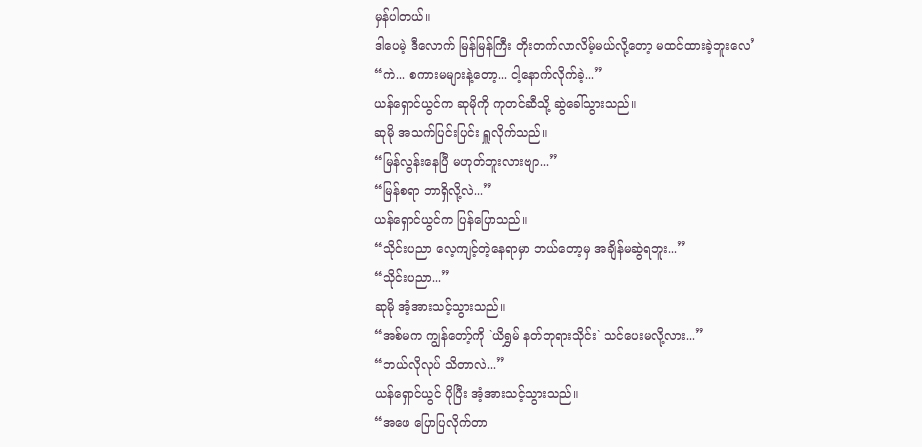မှန်ပါတယ်။
ဒါပေမဲ့ ဒီလောက် မြန်မြန်ကြီး တိုးတက်လာလိမ့်မယ်လို့တော့ မထင်ထားခဲ့ဘူးလေ’
“ကဲ... စကားမများနဲ့တော့... ငါ့နောက်လိုက်ခဲ့...”
ယန်ရှောင်ယွင်က ဆုမိုကို ကုတင်ဆီသို့ ဆွဲခေါ်သွားသည်။
ဆုမို အသက်ပြင်းပြင်း ရှူလိုက်သည်။
“မြန်လွန်းနေပြီ မဟုတ်ဘူးလားဗျာ...”
“မြန်စရာ ဘာရှိလို့လဲ...”
ယန်ရှောင်ယွင်က ပြန်ပြောသည်။
“သိုင်းပညာ လေ့ကျင့်တဲ့နေရာမှာ ဘယ်တော့မှ အချိန်မဆွဲရဘူး...”
“သိုင်းပညာ...”
ဆုမို အံ့အားသင့်သွားသည်။
“အစ်မက ကျွန်တော့်ကို `ယိရွှမ် နတ်ဘုရားသိုင်း` သင်ပေးမလို့လား...”
“ဘယ်လိုလုပ် သိတာလဲ...”
ယန်ရှောင်ယွင် ပိုပြီး အံ့အားသင့်သွားသည်။
“အဖေ ပြောပြလိုက်တာ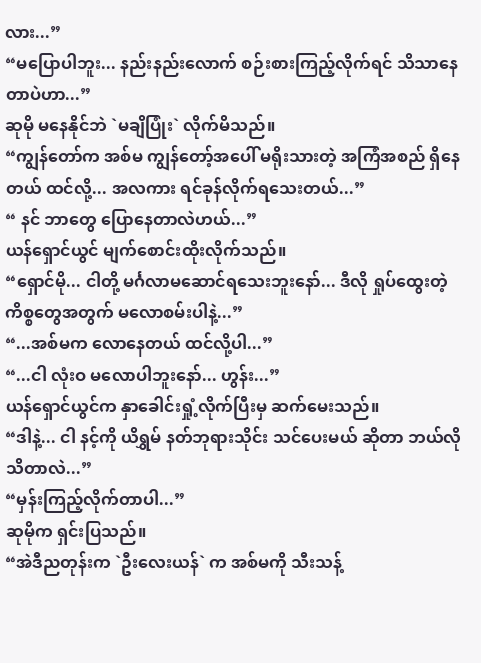လား...”
“မပြောပါဘူး... နည်းနည်းလောက် စဉ်းစားကြည့်လိုက်ရင် သိသာနေတာပဲဟာ...”
ဆုမို မနေနိုင်ဘဲ `မချိပြုံး` လိုက်မိသည်။
“ကျွန်တော်က အစ်မ ကျွန်တော့်အပေါ် မရိုးသားတဲ့ အကြံအစည် ရှိနေတယ် ထင်လို့... အလကား ရင်ခုန်လိုက်ရသေးတယ်...”
“ နင် ဘာတွေ ပြောနေတာလဲဟယ်...”
ယန်ရှောင်ယွင် မျက်စောင်းထိုးလိုက်သည်။
“ရှောင်မို... ငါတို့ မင်္ဂလာမဆောင်ရသေးဘူးနော်... ဒီလို ရှုပ်ထွေးတဲ့ ကိစ္စတွေအတွက် မလောစမ်းပါနဲ့...”
“...အစ်မက လောနေတယ် ထင်လို့ပါ...”
“...ငါ လုံးဝ မလောပါဘူးနော်... ဟွန်း...”
ယန်ရှောင်ယွင်က နှာခေါင်းရှုံ့လိုက်ပြီးမှ ဆက်မေးသည်။
“ဒါနဲ့... ငါ နင့်ကို ယိရွှမ် နတ်ဘုရားသိုင်း သင်ပေးမယ် ဆိုတာ ဘယ်လို သိတာလဲ...”
“မှန်းကြည့်လိုက်တာပါ...”
ဆုမိုက ရှင်းပြသည်။
“အဲဒီညတုန်းက `ဦးလေးယန်` က အစ်မကို သီးသန့်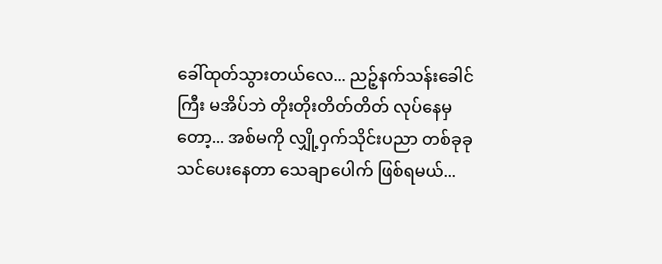ခေါ်ထုတ်သွားတယ်လေ... ညဉ့်နက်သန်းခေါင်ကြီး မအိပ်ဘဲ တိုးတိုးတိတ်တိတ် လုပ်နေမှတော့... အစ်မကို လျှို့ဝှက်သိုင်းပညာ တစ်ခုခု သင်ပေးနေတာ သေချာပေါက် ဖြစ်ရမယ်...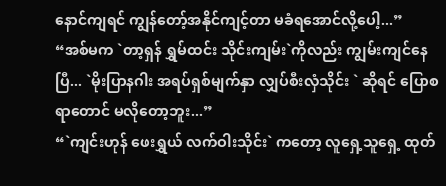နောင်ကျရင် ကျွန်တော့်အနိုင်ကျင့်တာ မခံရအောင်လို့ပေါ့...”
“အစ်မက `တာ့ရှန် ရွှမ်ထင်း သိုင်းကျမ်း`ကိုလည်း ကျွမ်းကျင်နေပြီ... `မိုးပြာနဂါး အရပ်ရှစ်မျက်နှာ လျှပ်စီးလှံသိုင်း ` ဆိုရင် ပြောစရာတောင် မလိုတော့ဘူး...”
“`ကျင်းဟုန် ဖေးရွှယ် လက်ဝါးသိုင်း` ကတော့ လူရှေ့သူရှေ့ ထုတ်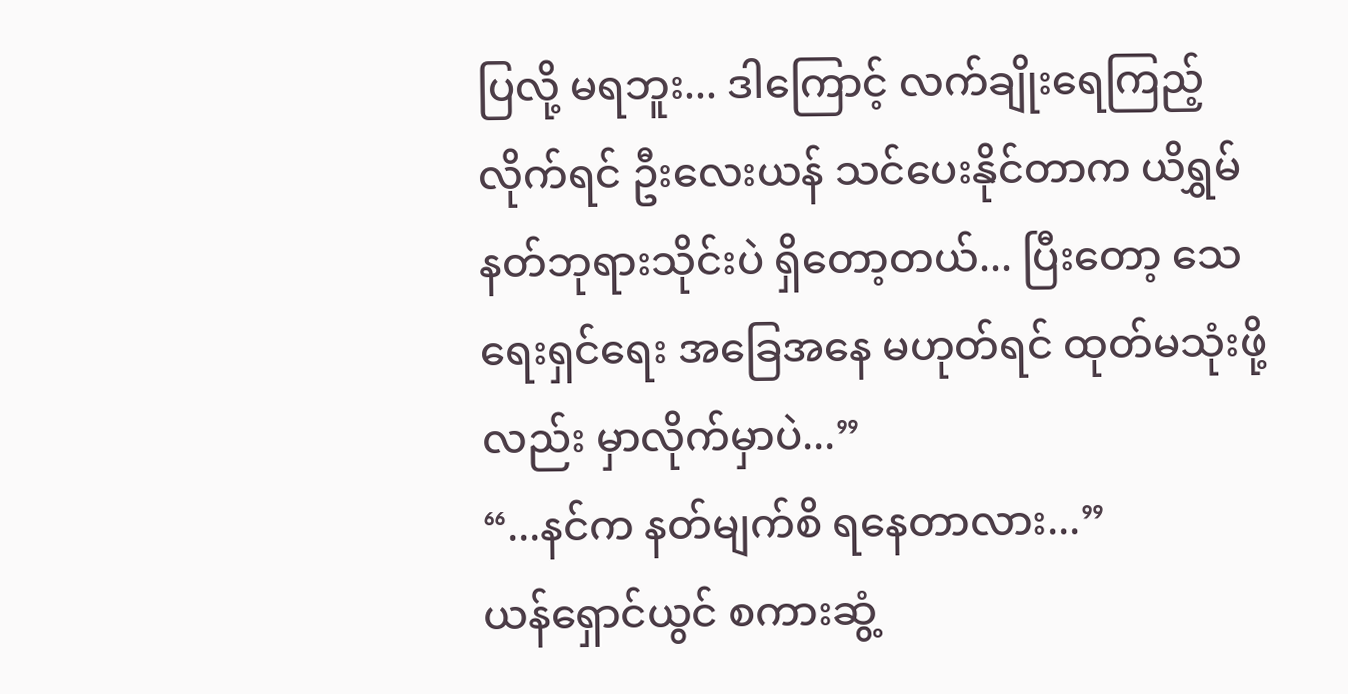ပြလို့ မရဘူး... ဒါကြောင့် လက်ချိုးရေကြည့်လိုက်ရင် ဦးလေးယန် သင်ပေးနိုင်တာက ယိရွှမ် နတ်ဘုရားသိုင်းပဲ ရှိတော့တယ်... ပြီးတော့ သေရေးရှင်ရေး အခြေအနေ မဟုတ်ရင် ထုတ်မသုံးဖို့လည်း မှာလိုက်မှာပဲ...”
“...နင်က နတ်မျက်စိ ရနေတာလား...”
ယန်ရှောင်ယွင် စကားဆွံ့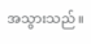အသွားသည်။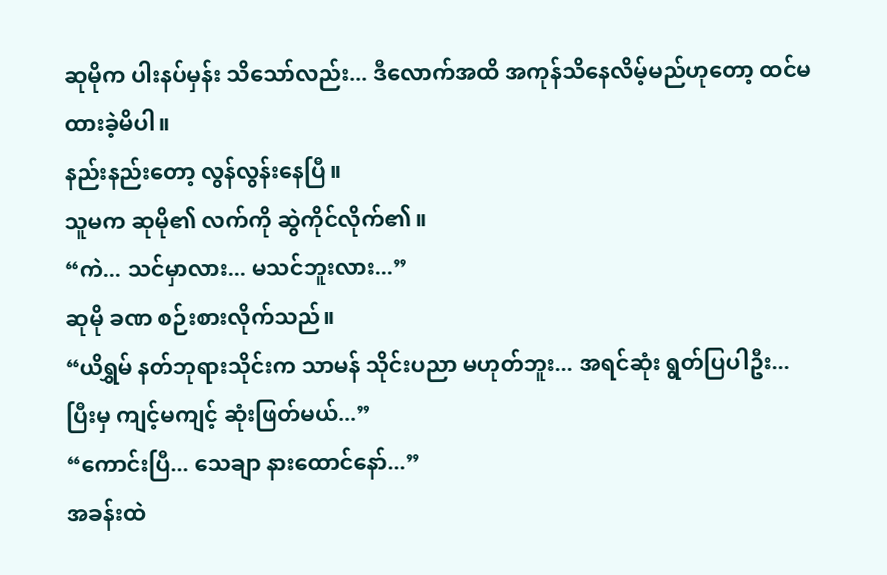ဆုမိုက ပါးနပ်မှန်း သိသော်လည်း... ဒီလောက်အထိ အကုန်သိနေလိမ့်မည်ဟုတော့ ထင်မထားခဲ့မိပါ။
နည်းနည်းတော့ လွန်လွန်းနေပြီ။
သူမက ဆုမို၏ လက်ကို ဆွဲကိုင်လိုက်၏။
“ကဲ... သင်မှာလား... မသင်ဘူးလား...”
ဆုမို ခဏ စဉ်းစားလိုက်သည်။
“ယိရွှမ် နတ်ဘုရားသိုင်းက သာမန် သိုင်းပညာ မဟုတ်ဘူး... အရင်ဆုံး ရွတ်ပြပါဦး... ပြီးမှ ကျင့်မကျင့် ဆုံးဖြတ်မယ်...”
“ကောင်းပြီ... သေချာ နားထောင်နော်...”
အခန်းထဲ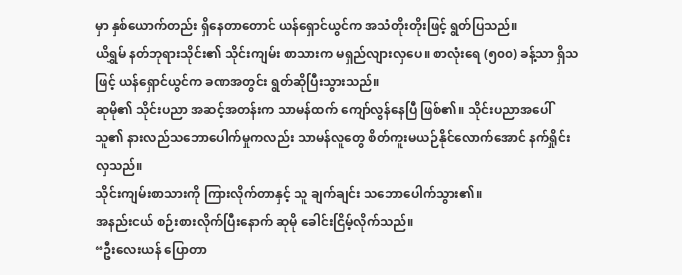မှာ နှစ်ယောက်တည်း ရှိနေတာတောင် ယန်ရှောင်ယွင်က အသံတိုးတိုးဖြင့် ရွတ်ပြသည်။
ယိရွှမ် နတ်ဘုရားသိုင်း၏ သိုင်းကျမ်း စာသားက မရှည်လျားလှပေ။ စာလုံးရေ (၅၀၀) ခန့်သာ ရှိသဖြင့် ယန်ရှောင်ယွင်က ခဏအတွင်း ရွတ်ဆိုပြီးသွားသည်။
ဆုမို၏ သိုင်းပညာ အဆင့်အတန်းက သာမန်ထက် ကျော်လွန်နေပြီ ဖြစ်၏။ သိုင်းပညာအပေါ် သူ၏ နားလည်သဘောပေါက်မှုကလည်း သာမန်လူတွေ စိတ်ကူးမယဉ်နိုင်လောက်အောင် နက်ရှိုင်းလှသည်။
သိုင်းကျမ်းစာသားကို ကြားလိုက်တာနှင့် သူ ချက်ချင်း သဘောပေါက်သွား၏။
အနည်းငယ် စဉ်းစားလိုက်ပြီးနောက် ဆုမို ခေါင်းငြိမ့်လိုက်သည်။
“ဦးလေးယန် ပြောတာ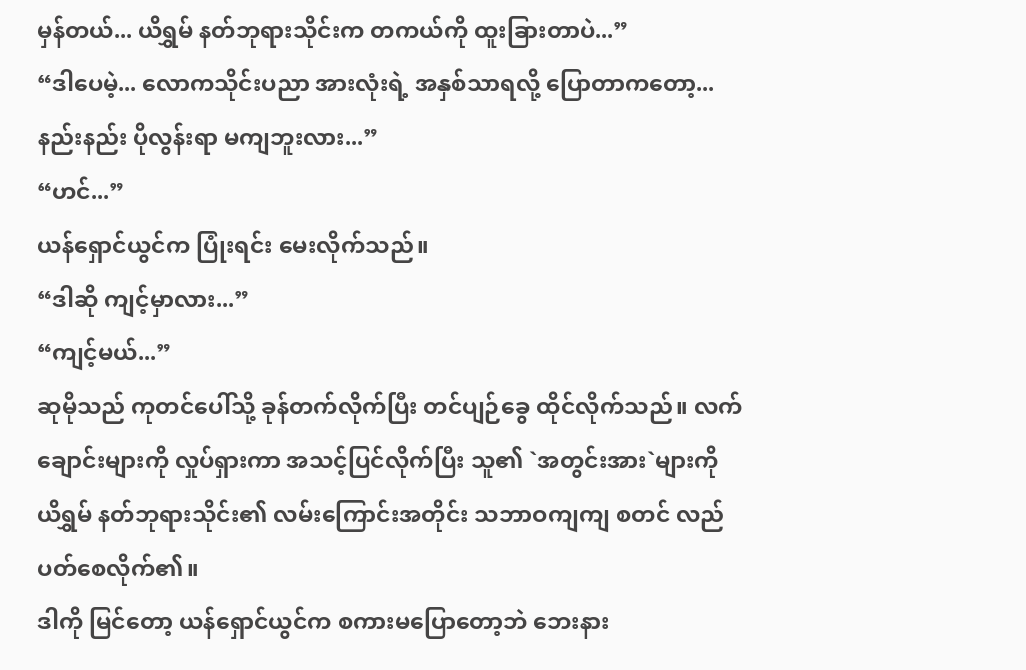မှန်တယ်... ယိရွှမ် နတ်ဘုရားသိုင်းက တကယ်ကို ထူးခြားတာပဲ...”
“ဒါပေမဲ့... လောကသိုင်းပညာ အားလုံးရဲ့ အနှစ်သာရလို့ ပြောတာကတော့... နည်းနည်း ပိုလွန်းရာ မကျဘူးလား...”
“ဟင်...”
ယန်ရှောင်ယွင်က ပြုံးရင်း မေးလိုက်သည်။
“ဒါဆို ကျင့်မှာလား...”
“ကျင့်မယ်...”
ဆုမိုသည် ကုတင်ပေါ်သို့ ခုန်တက်လိုက်ပြီး တင်ပျဉ်ခွေ ထိုင်လိုက်သည်။ လက်ချောင်းများကို လှုပ်ရှားကာ အသင့်ပြင်လိုက်ပြီး သူ၏ `အတွင်းအား`များကို ယိရွှမ် နတ်ဘုရားသိုင်း၏ လမ်းကြောင်းအတိုင်း သဘာဝကျကျ စတင် လည်ပတ်စေလိုက်၏။
ဒါကို မြင်တော့ ယန်ရှောင်ယွင်က စကားမပြောတော့ဘဲ ဘေးနား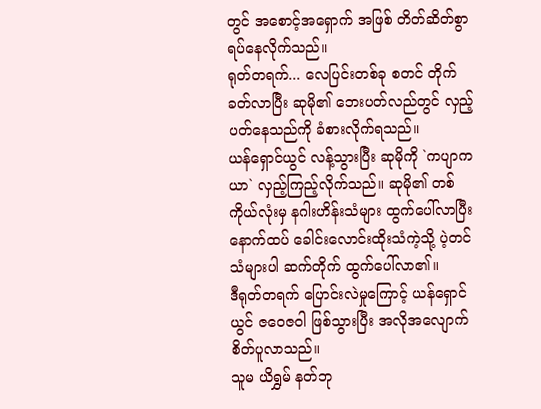တွင် အစောင့်အရှောက် အဖြစ် တိတ်ဆိတ်စွာ ရပ်နေလိုက်သည်။
ရုတ်တရက်... လေပြင်းတစ်ခု စတင် တိုက်ခတ်လာပြီး ဆုမို၏ ဘေးပတ်လည်တွင် လှည့်ပတ်နေသည်ကို ခံစားလိုက်ရသည်။
ယန်ရှောင်ယွင် လန့်သွားပြီး ဆုမိုကို `ကပျာကယာ` လှည့်ကြည့်လိုက်သည်။ ဆုမို၏ တစ်ကိုယ်လုံးမှ နဂါးဟိန်းသံများ ထွက်ပေါ်လာပြီး နောက်ထပ် ခေါင်းလောင်းထိုးသံကဲ့သို့ ပဲ့တင်သံများပါ ဆက်တိုက် ထွက်ပေါ်လာ၏။
ဒီရုတ်တရက် ပြောင်းလဲမှုကြောင့် ယန်ရှောင်ယွင် ဇဝေဇဝါ ဖြစ်သွားပြီး အလိုအလျောက် စိတ်ပူလာသည်။
သူမ ယိရွှမ် နတ်ဘု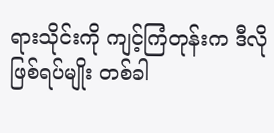ရားသိုင်းကို ကျင့်ကြံတုန်းက ဒီလို ဖြစ်ရပ်မျိုး တစ်ခါ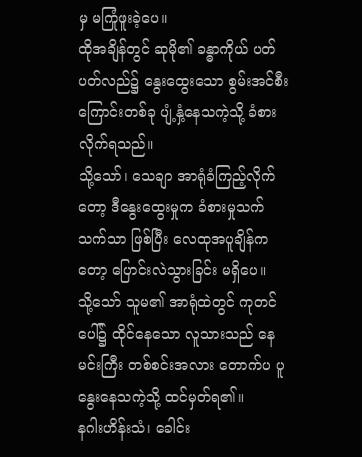မှ မကြုံဖူးခဲ့ပေ။
ထိုအချိန်တွင် ဆုမို၏ ခန္ဓာကိုယ် ပတ်ပတ်လည်၌ နွေးထွေးသော စွမ်းအင်စီးကြောင်းတစ်ခု ပျံ့နှံ့နေသကဲ့သို့ ခံစားလိုက်ရသည်။
သို့သော်၊ သေချာ အာရုံခံကြည့်လိုက်တော့ ဒီနွေးထွေးမှုက ခံစားမှုသက်သက်သာ ဖြစ်ပြီး လေထုအပူချိန်ကတော့ ပြောင်းလဲသွားခြင်း မရှိပေ။
သို့သော် သူမ၏ အာရုံထဲတွင် ကုတင်ပေါ်၌ ထိုင်နေသော လူသားသည် နေမင်းကြီး တစ်စင်းအလား တောက်ပ ပူနွေးနေသကဲ့သို့ ထင်မှတ်ရ၏။
နဂါးဟိန်းသံ၊ ခေါင်း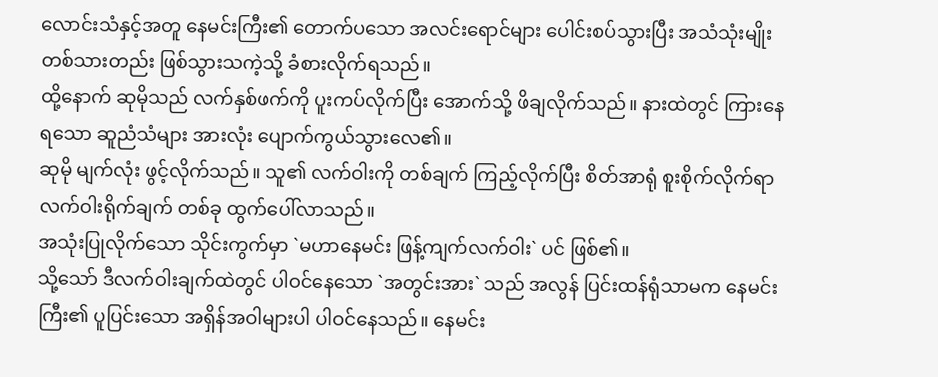လောင်းသံနှင့်အတူ နေမင်းကြီး၏ တောက်ပသော အလင်းရောင်များ ပေါင်းစပ်သွားပြီး အသံသုံးမျိုး တစ်သားတည်း ဖြစ်သွားသကဲ့သို့ ခံစားလိုက်ရသည်။
ထို့နောက် ဆုမိုသည် လက်နှစ်ဖက်ကို ပူးကပ်လိုက်ပြီး အောက်သို့ ဖိချလိုက်သည်။ နားထဲတွင် ကြားနေရသော ဆူညံသံများ အားလုံး ပျောက်ကွယ်သွားလေ၏။
ဆုမို မျက်လုံး ဖွင့်လိုက်သည်။ သူ၏ လက်ဝါးကို တစ်ချက် ကြည့်လိုက်ပြီး စိတ်အာရုံ စူးစိုက်လိုက်ရာ လက်ဝါးရိုက်ချက် တစ်ခု ထွက်ပေါ်လာသည်။
အသုံးပြုလိုက်သော သိုင်းကွက်မှာ `မဟာနေမင်း ဖြန့်ကျက်လက်ဝါး` ပင် ဖြစ်၏။
သို့သော် ဒီလက်ဝါးချက်ထဲတွင် ပါဝင်နေသော `အတွင်းအား` သည် အလွန် ပြင်းထန်ရုံသာမက နေမင်းကြီး၏ ပူပြင်းသော အရှိန်အဝါများပါ ပါဝင်နေသည်။ နေမင်း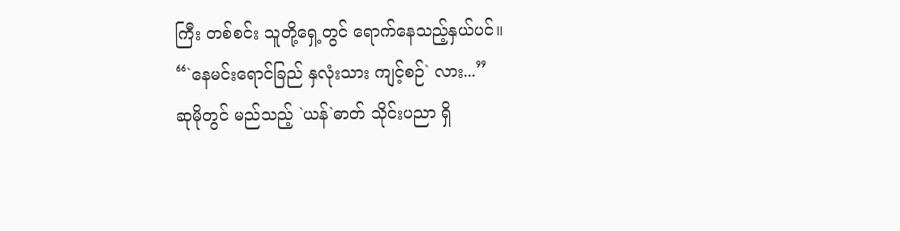ကြီး တစ်စင်း သူတို့ရှေ့တွင် ရောက်နေသည့်နှယ်ပင်။
“`နေမင်းရောင်ခြည် နှလုံးသား ကျင့်စဉ်` လား...”
ဆုမိုတွင် မည်သည့် `ယန်`ဓာတ် သိုင်းပညာ ရှိ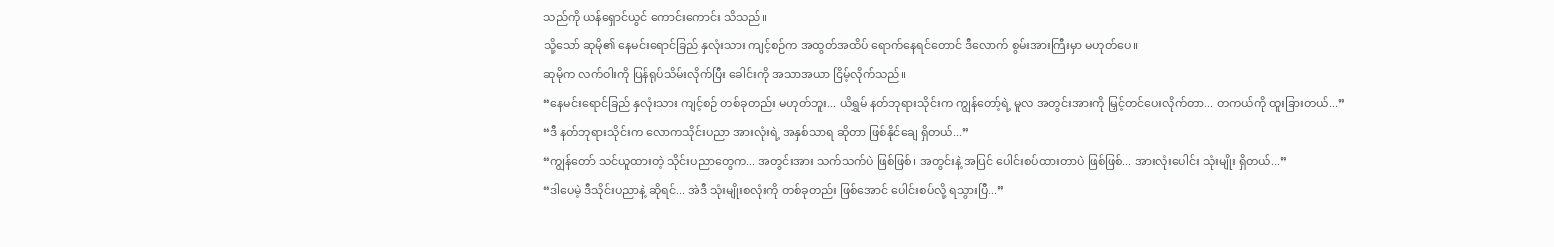သည်ကို ယန်ရှောင်ယွင် ကောင်းကောင်း သိသည်။
သို့သော် ဆုမို၏ နေမင်းရောင်ခြည် နှလုံးသား ကျင့်စဉ်က အထွတ်အထိပ် ရောက်နေရင်တောင် ဒီလောက် စွမ်းအားကြီးမှာ မဟုတ်ပေ။
ဆုမိုက လက်ဝါးကို ပြန်ရုပ်သိမ်းလိုက်ပြီး ခေါင်းကို အသာအယာ ငြိမ့်လိုက်သည်။
“နေမင်းရောင်ခြည် နှလုံးသား ကျင့်စဉ် တစ်ခုတည်း မဟုတ်ဘူး... ယိရွှမ် နတ်ဘုရားသိုင်းက ကျွန်တော့်ရဲ့ မူလ အတွင်းအားကို မြှင့်တင်ပေးလိုက်တာ... တကယ်ကို ထူးခြားတယ်...”
“ဒီ နတ်ဘုရားသိုင်းက လောကသိုင်းပညာ အားလုံးရဲ့ အနှစ်သာရ ဆိုတာ ဖြစ်နိုင်ချေ ရှိတယ်...”
“ကျွန်တော် သင်ယူထားတဲ့ သိုင်းပညာတွေက... အတွင်းအား သက်သက်ပဲ ဖြစ်ဖြစ်၊ အတွင်းနဲ့ အပြင် ပေါင်းစပ်ထားတာပဲ ဖြစ်ဖြစ်... အားလုံးပေါင်း သုံးမျိုး ရှိတယ်...”
“ဒါပေမဲ့ ဒီသိုင်းပညာနဲ့ ဆိုရင်... အဲဒီ သုံးမျိုးစလုံးကို တစ်ခုတည်း ဖြစ်အောင် ပေါင်းစပ်လို့ ရသွားပြီ...”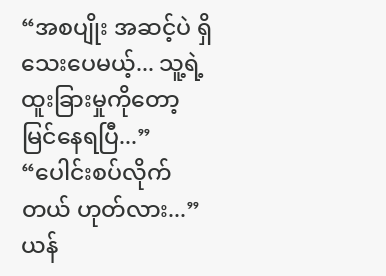“အစပျိုး အဆင့်ပဲ ရှိသေးပေမယ့်... သူ့ရဲ့ ထူးခြားမှုကိုတော့ မြင်နေရပြီ...”
“ပေါင်းစပ်လိုက်တယ် ဟုတ်လား...”
ယန်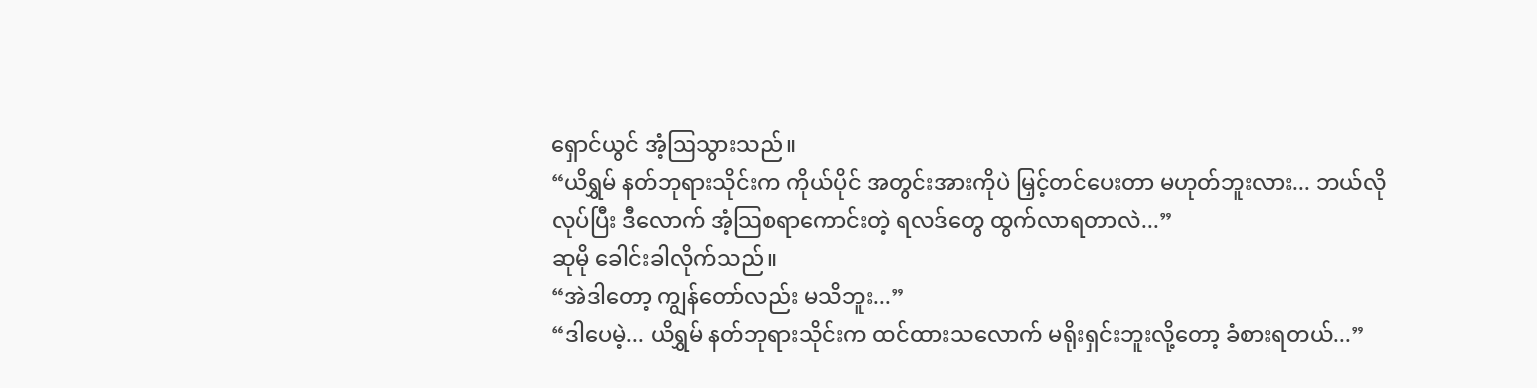ရှောင်ယွင် အံ့ဩသွားသည်။
“ယိရွှမ် နတ်ဘုရားသိုင်းက ကိုယ်ပိုင် အတွင်းအားကိုပဲ မြှင့်တင်ပေးတာ မဟုတ်ဘူးလား... ဘယ်လိုလုပ်ပြီး ဒီလောက် အံ့သြစရာကောင်းတဲ့ ရလဒ်တွေ ထွက်လာရတာလဲ...”
ဆုမို ခေါင်းခါလိုက်သည်။
“အဲဒါတော့ ကျွန်တော်လည်း မသိဘူး...”
“ဒါပေမဲ့... ယိရွှမ် နတ်ဘုရားသိုင်းက ထင်ထားသလောက် မရိုးရှင်းဘူးလို့တော့ ခံစားရတယ်...”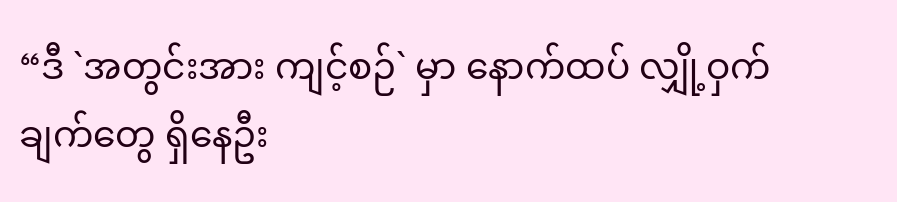“ဒီ `အတွင်းအား ကျင့်စဉ်` မှာ နောက်ထပ် လျှို့ဝှက်ချက်တွေ ရှိနေဦး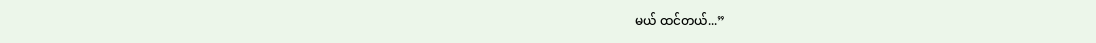မယ် ထင်တယ်...”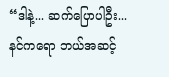“ဒါနဲ့... ဆက်ပြောပါဦး... နင်ကရော ဘယ်အဆင့်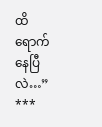ထိ ရောက်နေပြီလဲ…”
***